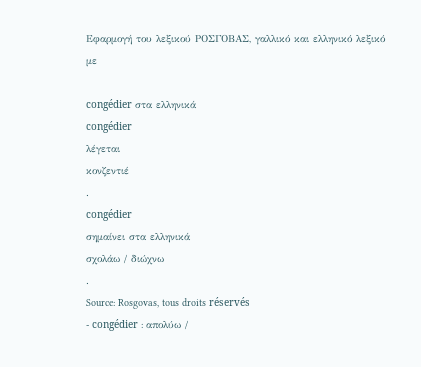Εφαρμογή του λεξικού ΡΟΣΓΟΒΑΣ, γαλλικό και ελληνικό λεξικό με

congédier στα ελληνικά
congédier
λέγεται
κονζεντιέ
.
congédier
σημαίνει στα ελληνικά
σχολάω / διώχνω
.
Source: Rosgovas, tous droits réservés
- congédier : απολύω /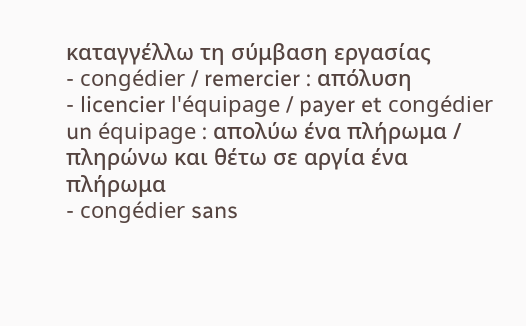καταγγέλλω τη σύμβαση εργασίας
- congédier / remercier : απόλυση
- licencier l'équipage / payer et congédier un équipage : απολύω ένα πλήρωμα / πληρώνω και θέτω σε αργία ένα πλήρωμα
- congédier sans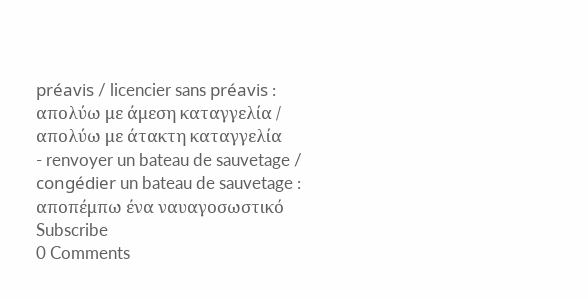préavis / licencier sans préavis : απολύω με άμεση καταγγελία / απολύω με άτακτη καταγγελία
- renvoyer un bateau de sauvetage / congédier un bateau de sauvetage : αποπέμπω ένα ναυαγοσωστικό
Subscribe
0 Comments